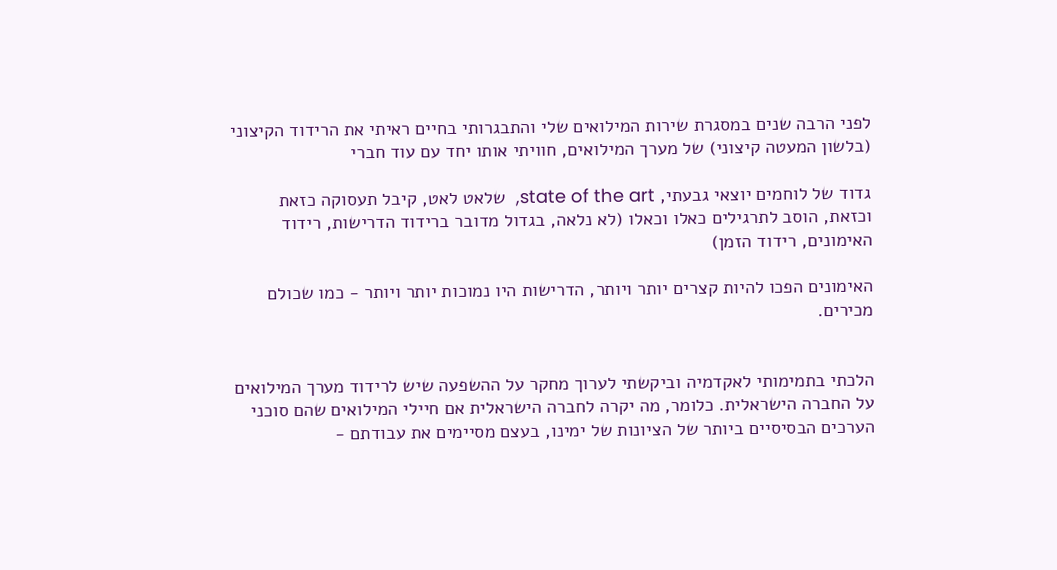לפני הרבה שנים במסגרת שירות המילואים שלי והתבגרותי בחיים ראיתי את הרידוד הקיצוני (בלשון המעטה קיצוני) של מערך המילואים, חוויתי אותו יחד עם עוד חברי

גדוד של לוחמים יוצאי גבעתי, state of the art,  שלאט לאט, קיבל תעסוקה כזאת וכזאת, הוסב לתרגילים כאלו וכאלו (לא נלאה, בגדול מדובר ברידוד הדרישות, רידוד האימונים, רידוד הזמן)

האימונים הפכו להיות קצרים יותר ויותר, הדרישות היו נמוכות יותר ויותר - כמו שכולם מכירים.


הלכתי בתמימותי לאקדמיה וביקשתי לערוך מחקר על ההשפעה שיש לרידוד מערך המילואים על החברה הישראלית. כלומר, מה יקרה לחברה הישראלית אם חיילי המילואים שהם סוכני הערכים הבסיסיים ביותר של הציונות של ימינו, בעצם מסיימים את עבודתם -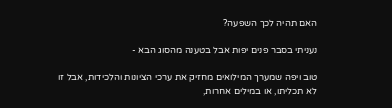האם תהיה לכך השפעה?

נעניתי בסבר פנים יפות אבל בטענה מהסוג הבא -

טוב ויפה שמערך המילואים מחזיק את ערכי הציונות והלכידות, אבל זו לא תכליתו, או במילים אחרות,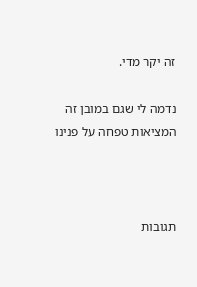זה יקר מדי.

נדמה לי שגם במובן זה המציאות טפחה על פנינו



תגובות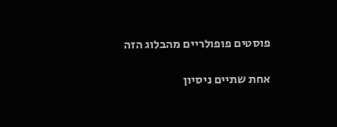פוסטים פופולריים מהבלוג הזה

אחת שתיים ניסיון